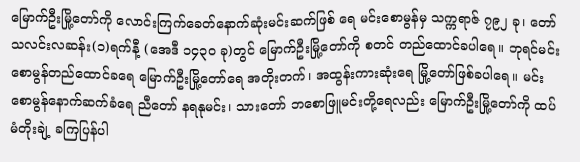မြောက်ဦးမြို့တော်ကို လောင်းကြက်ခေတ်နောက်ဆုံးမင်းဆက်ဖြစ် ရေ မင်းစောမွန်မှ သက္ကရာဇ် ၇၉၂ ခု၊ တော်သလင်းလဆန်း(၁)ရက်နီ့ (အေဒီ ၁၄၃၀ ခု)တွင် မြောက်ဦးမြို့တော်ကို စတင် တည်ထောင်ခပါရေ။ ဘုရင်မင်းစောမွန်တည်ထောင်ခရေ မြောက်ဦးမြို့တော်ရေ အတိုးတက်၊ အထွန်းကားဆုံးရေ မြို့တော်ဖြစ်ခပါရေ။ မင်းစောမွန်နောက်ဆက်ခံရေ ညီတော် နရနုမင်း၊ သားတော် ဘစောဖြူမင်းတို့ရေလည်း မြောက်ဦးမြို့တော်ကို ထပ်မံတိုးချဲ့ ခကြပြန်ပါ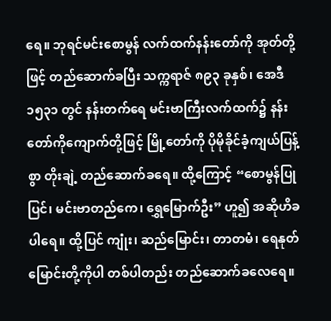ရေ။ ဘုရင်မင်းစောမွန် လက်ထက်နန်းတော်ကို အုတ်တို့ဖြင့် တည်ဆောက်ခပြီး သက္ကရာဇ် ၈၉၃ ခုနှစ်၊ အေဒီ ၁၅၃၁ တွင် နန်းတက်ရေ မင်းဗာကြီးလက်ထက်၌ နန်းတော်ကိုကျောက်တို့ဖြင့် မြို့တော်ကို ပိုမိုခိုင်ခံ့ကျယ်ပြန့်စွာ တိုးချဲ့ တည်ဆောက်ခရေ။ ထို့ကြောင့် “စောမွန်ပြုပြင်၊ မင်းဗာတည်ကေ၊ ရွှေမြောက်ဦး” ဟူ၍ အဆိုဟိခပါရေ။ ထို့ပြင် ကျုံး၊ ဆည်မြောင်း၊ တာတမံ၊ ရေနုတ်မြောင်းတို့ကိုပါ တစ်ပါတည်း တည်ဆောက်ခလေရေ။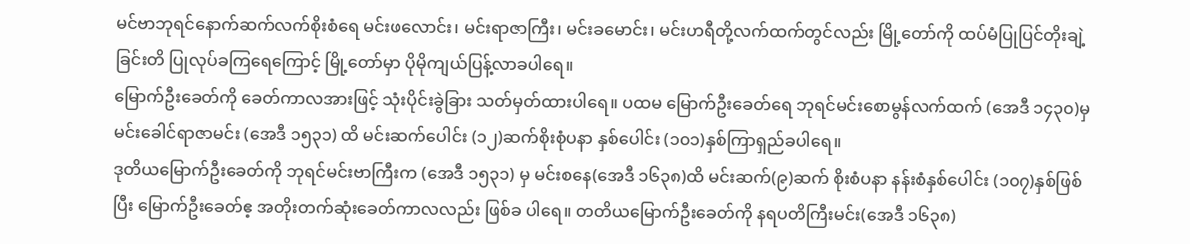မင်ဗာဘုရင်နောက်ဆက်လက်စိုးစံရေ မင်းဖလောင်း၊ မင်းရာဇာကြီး၊ မင်းခမောင်း၊ မင်းဟရီတို့လက်ထက်တွင်လည်း မြို့တော်ကို ထပ်မံပြုပြင်တိုးချဲ့ခြင်းတိ ပြုလုပ်ခကြရေကြောင့် မြို့တော်မှာ ပိုမိုကျယ်ပြန့်လာခပါရေ။
မြောက်ဦးခေတ်ကို ခေတ်ကာလအားဖြင့် သုံးပိုင်းခွဲခြား သတ်မှတ်ထားပါရေ။ ပထမ မြောက်ဦးခေတ်ရေ ဘုရင်မင်းစောမွန်လက်ထက် (အေဒီ ၁၄၃၀)မှ မင်းခေါင်ရာဇာမင်း (အေဒီ ၁၅၃၁) ထိ မင်းဆက်ပေါင်း (၁၂)ဆက်စိုးစုံပနာ နှစ်ပေါင်း (၁၀၁)နှစ်ကြာရှည်ခပါရေ။
ဒုတိယမြောက်ဦးခေတ်ကို ဘုရင်မင်းဗာကြီးက (အေဒီ ၁၅၃၁) မှ မင်းစနေ(အေဒီ ၁၆၃၈)ထိ မင်းဆက်(၉)ဆက် စိုးစံပနာ နန်းစံနှစ်ပေါင်း (၁၀၇)နှစ်ဖြစ်ပြီး မြောက်ဦးခေတ်ဧ့ အတိုးတက်ဆုံးခေတ်ကာလလည်း ဖြစ်ခ ပါရေ။ တတိယမြောက်ဦးခေတ်ကို နရပတိကြီးမင်း(အေဒီ ၁၆၃၈)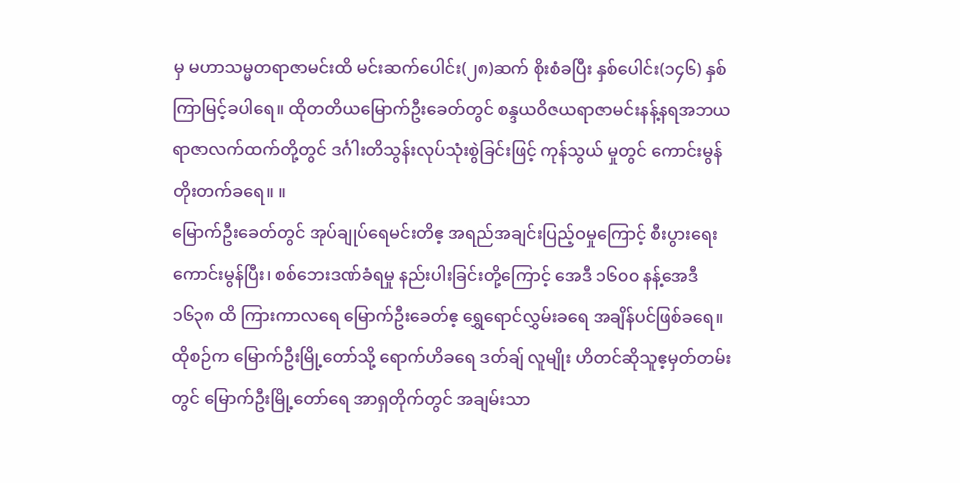မှ မဟာသမ္မတရာဇာမင်းထိ မင်းဆက်ပေါင်း(၂၈)ဆက် စိုးစံခပြီး နှစ်ပေါင်း(၁၄၆) နှစ်ကြာမြင့်ခပါရေ။ ထိုတတိယမြောက်ဦးခေတ်တွင် စန္ဒယဝိဇယရာဇာမင်းနန့်နရအဘယရာဇာလက်ထက်တို့တွင် ဒင်္ဂါးတိသွန်းလုပ်သုံးစွဲခြင်းဖြင့် ကုန်သွယ် မှုတွင် ကောင်းမွန်တိုးတက်ခရေ။ ။
မြောက်ဦးခေတ်တွင် အုပ်ချုပ်ရေမင်းတိဧ့ အရည်အချင်းပြည့်ဝမှုကြောင့် စီးပွားရေး ကောင်းမွန်ပြီး၊ စစ်ဘေးဒဏ်ခံရမှု နည်းပါးခြင်းတို့ကြောင့် အေဒီ ၁၆၀၀ နန့်အေဒီ ၁၆၃၈ ထိ ကြားကာလရေ မြောက်ဦးခေတ်ဧ့ ရွှေရောင်လွှမ်းခရေ အချိန်ပင်ဖြစ်ခရေ။ ထိုစဉ်က မြောက်ဦးမြို့တော်သို့ ရောက်ဟိခရေ ဒတ်ချ် လူမျိုး ဟိတင်ဆိုသူဧ့မှတ်တမ်းတွင် မြောက်ဦးမြို့တော်ရေ အာရှတိုက်တွင် အချမ်းသာ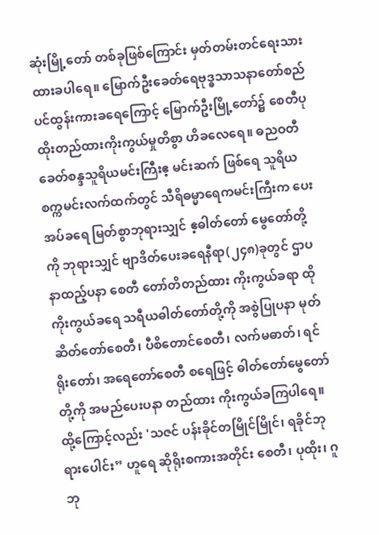ဆုံးမြို့တော် တစ်ခုဖြစ်ကြောင်း မှတ်တမ်းတင်ရေးသားထားခပါရေ။ မြောက်ဦးခေတ်ရေဗုဒ္ဓသာသနာတော်စည်ပင်ထွန်းကားခရေကြောင့် မြောက်ဦးမြို့တော်၌ စေတီပုထိုးတည်ထားကိုးကွယ်မှုတိစွာ ဟိခလေရေ။ ဓညဝတီခေတ်စန္ဒသူရိယမင်းကြီးဧ့ မင်းဆက် ဖြစ်ရေ သူရိယစက္ကမင်းလက်ထက်တွင် သီရိဓမ္မာရေကမင်းကြီးက ပေးအပ်ခရေ မြတ်စွာဘုရားသျှင် ဧ့ဓါတ်တော် မွေတော်တို့ကို ဘုရားသျှင် ဗျာဒိတ်ပေးခရေနီရာ(၂၄၈)ခုတွင် ဌာပနာထည့်ပနာ စေတီ တော်တိတည်ထား ကိုးကွယ်ခရာ ထိုကိုးကွယ်ခရေ သရီယဓါတ်တော်တို့ကို အစွဲပြုပနာ မုတ်ဆိတ်တော်စေတီ၊ ပီစိတောင်စေတီ၊ လက်မဓာတ်၊ ရင်ရိုးတော်၊ အရေတော်စေတီ စရေဖြင့် ဓါတ်တော်မွေတော်တို့ကို အမည်ပေးပနာ တည်ထား ကိုးကွယ်ခကြပါရေ။ထို့ကြောင့်လည်း 'သဇင် ပန်းခိုင်တမြိုင်မြိုင်၊ ရခိုင်ဘုရားပေါင်း” ဟူရေ ဆိုရိုးစကားအတိုင်း စေတီ၊ ပုထိုး၊ ဂူဘု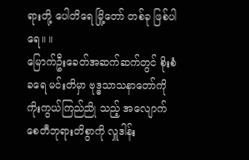ရားတို့ ပေါတိရေ မြို့တော် တစ်ခု ဖြစ်ပါရေ။ ။
မြောက်ဦးခေတ်အဆက်ဆက်တွင် စိုးစံခရေ မင်းတိမှာ ဗုဒ္ဓသာသနာတော်ကို ကိုးကွယ်ကြည်ညို သည့် အလျောက် စေတီဘုရားတိစွာကို လှူဒါန်း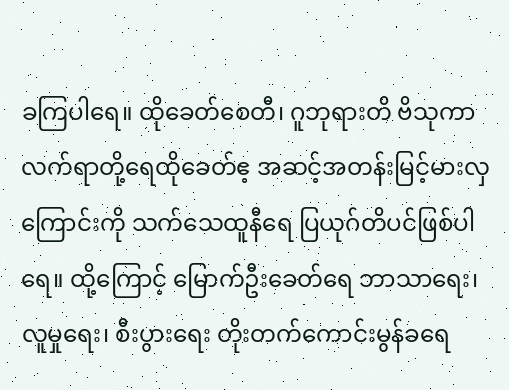ခကြပါရေ။ ထိုခေတ်စေတီ၊ ဂူဘုရားတိ ဗိသုကာလက်ရာတို့ရေထိုခေတ်ဧ့ အဆင့်အတန်းမြင့်မားလှကြောင်းကို သက်သေထူနီရေ ပြယုဂ်တိပင်ဖြစ်ပါရေ။ ထို့ကြောင့် မြောက်ဦးခေတ်ရေ ဘာသာရေး၊ လူမှုရေး၊ စီးပွားရေး တိုးတက်ကောင်းမွန်ခရေ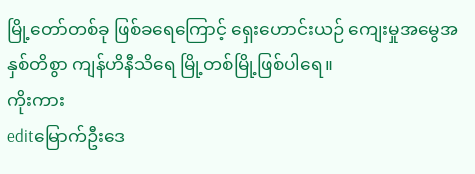မြို့တော်တစ်ခု ဖြစ်ခရေကြောင့် ရှေးဟောင်းယဉ် ကျေးမှုအမွေအနှစ်တိစွာ ကျန်ဟိနီသိရေ မြို့တစ်မြို့ဖြစ်ပါရေ။
ကိုးကား
editမြောက်ဦးဒေ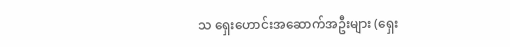သ ရှေးဟောင်းအဆောက်အဦးများ (ရှေး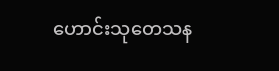ဟောင်းသုတေသန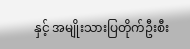နှင့် အမျိုးသားပြတိုက်ဦးစီး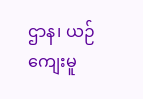ဌာန၊ ယဉ်ကျေးမူ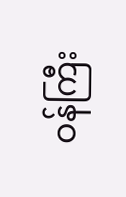ဝန်ကြီး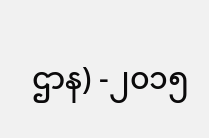ဌာန) -၂၀၁၅